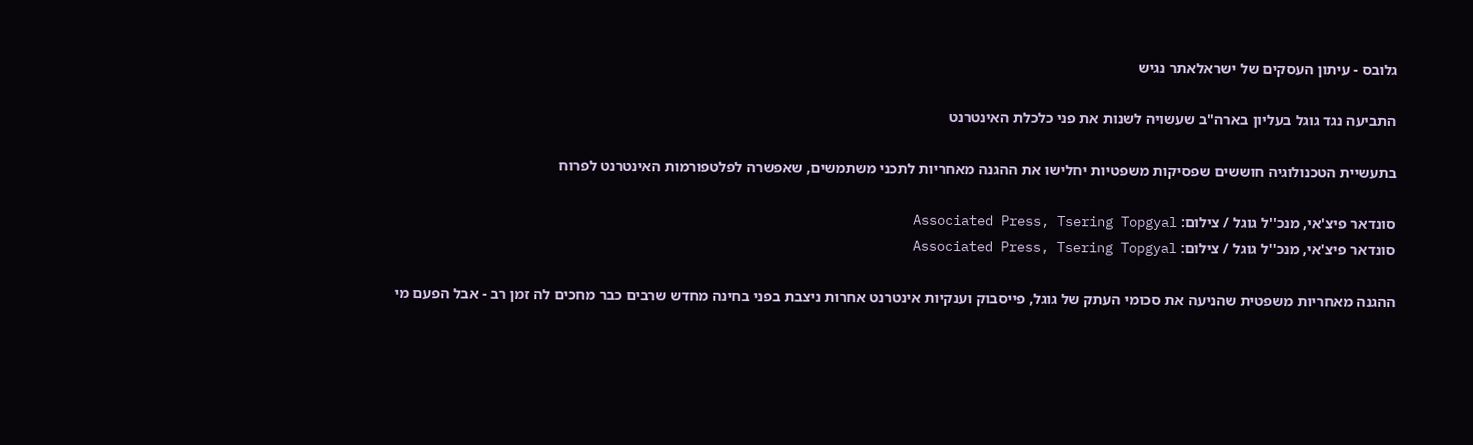גלובס - עיתון העסקים של ישראלאתר נגיש

התביעה נגד גוגל בעליון בארה"ב שעשויה לשנות את פני כלכלת האינטרנט

בתעשיית הטכנולוגיה חוששים שפסיקות משפטיות יחלישו את ההגנה מאחריות לתכני משתמשים, שאפשרה לפלטפורמות האינטרנט לפרוח

סונדאר פיצ'אי, מנכ''ל גוגל / צילום: Associated Press, Tsering Topgyal
סונדאר פיצ'אי, מנכ''ל גוגל / צילום: Associated Press, Tsering Topgyal

ההגנה מאחריות משפטית שהניעה את סכומי העתק של גוגל, פייסבוק וענקיות אינטרנט אחרות ניצבת בפני בחינה מחדש שרבים כבר מחכים לה זמן רב - אבל הפעם מי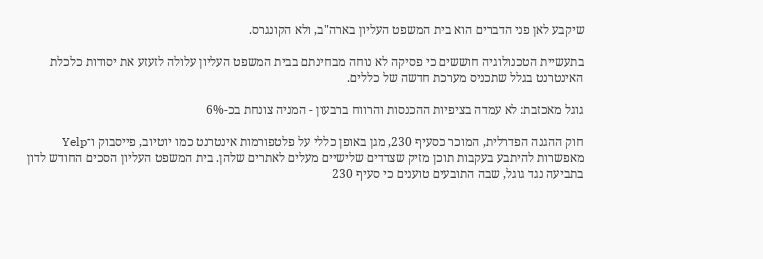שיקבע לאן פני הדברים הוא בית המשפט העליון בארה"ב, ולא הקונגרס.

בתעשיית הטכנולוגיה חוששים כי פסיקה לא נוחה מבחינתם בבית המשפט העליון עלולה לזעזע את יסודות כלכלת האינטרנט בגלל שתכניס מערכת חדשה של כללים.

גוגל מאכזבת: לא עמדה בציפיות ההכנסות והרווח ברבעון - המניה צונחת בכ-6%

חוק ההגנה הפדרלית, המוכר כסעיף 230, מגן באופן כללי על פלטפורמות אינטרנט כמו יוטיוב, פייסבוק ו־Yelp מאפשרות להיתבע בעקבות תוכן מזיק שצדדים שלישיים מעלים לאתרים שלהן. בית המשפט העליון הסכים החודש לדון בתביעה נגד גוגל, שבה התובעים טוענים כי סעיף 230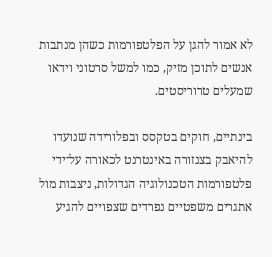לא אמור להגן על הפלטפורמות כשהן מנתבות אנשים לתוכן מזיק, כמו למשל סרטוני וידאו שמעלים טרוריסטים.

בינתיים, חוקים בטקסס ובפלורידה שנועדו להיאבק בצנזורה באינטרנט לכאורה על־ידי פלטפורמות הטכנולוגיה הגדולות, ניצבות מול אתגרים משפטיים נפרדים שצפויים להגיע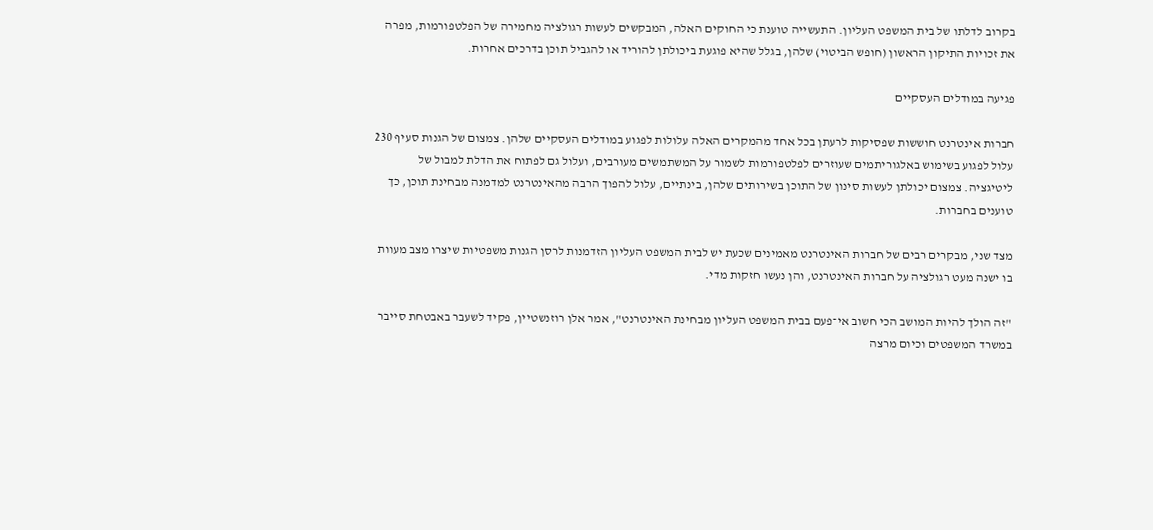בקרוב לדלתו של בית המשפט העליון. התעשייה טוענת כי החוקים האלה, המבקשים לעשות רגולציה מחמירה של הפלטפורמות, מפרה את זכויות התיקון הראשון (חופש הביטוי) שלהן, בגלל שהיא פוגעת ביכולתן להוריד או להגביל תוכן בדרכים אחרות.

פגיעה במודלים העסקיים

חברות אינטרנט חוששות שפסיקות לרעתן בכל אחד מהמקרים האלה עלולות לפגוע במודלים העסקיים שלהן. צמצום של הגנות סעיף 230 עלול לפגוע בשימוש באלגוריתמים שעוזרים לפלטפורמות לשמור על המשתמשים מעורבים, ועלול גם לפתוח את הדלת למבול של ליטיגציה. צמצום יכולתן לעשות סינון של התוכן בשירותים שלהן, בינתיים, עלול להפוך הרבה מהאינטרנט למדמנה מבחינת תוכן, כך טוענים בחברות.

מצד שני, מבקרים רבים של חברות האינטרנט מאמינים שכעת יש לבית המשפט העליון הזדמנות לרסן הגנות משפטיות שיצרו מצב מעוות בו ישנה מעט רגולציה על חברות האינטרנט, והן נעשו חזקות מדי.

"זה הולך להיות המושב הכי חשוב אי־פעם בבית המשפט העליון מבחינת האינטרנט", אמר אלן רוזנשטיין, פקיד לשעבר באבטחת סייבר במשרד המשפטים וכיום מרצה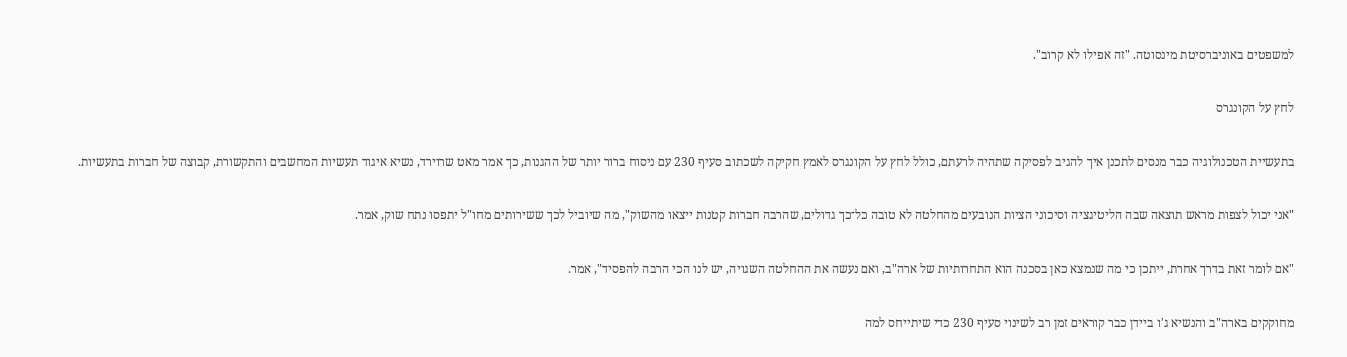למשפטים באוניברסיטת מינסוטה. "זה אפילו לא קרוב".

לחץ על הקונגרס

בתעשיית הטכנולוגיה כבר מנסים לתכנן איך להגיב לפסיקה שתהיה לרעתם, כולל לחץ על הקונגרס לאמץ חקיקה לשכתוב סעיף 230 עם ניסוח ברור יותר של ההגנות, כך אמר מאט שרוירד, נשיא איגוד תעשיות המחשבים והתקשורת, קבוצה של חברות בתעשיות.

"אני יכול לצפות מראש תוצאה שבה הליטיגציה וסיכוני הציות הנובעים מהחלטה לא טובה כל־כך גדולים, שהרבה חברות קטנות ייצאו מהשוק", מה שיוביל לכך ששירותים מחו"ל יתפסו נתח שוק, אמר.

"אם לומר זאת בדרך אחרת, ייתכן כי מה שנמצא כאן בסכנה הוא התחרותיות של ארה"ב, ואם נעשה את ההחלטה השגויה, יש לנו הכי הרבה להפסיד", אמר.

מחוקקים בארה"ב והנשיא ג'ו ביידן כבר קוראים זמן רב לשינוי סעיף 230 כדי שיתייחס למה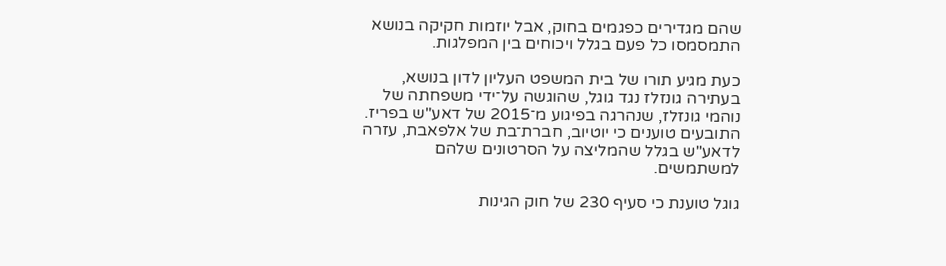שהם מגדירים כפגמים בחוק, אבל יוזמות חקיקה בנושא התמסמסו כל פעם בגלל ויכוחים בין המפלגות.

כעת מגיע תורו של בית המשפט העליון לדון בנושא, בעתירה גונזלז נגד גוגל, שהוגשה על־ידי משפחתה של נוהמי גונזלז, שנהרגה בפיגוע מ־2015 של דאע"ש בפריז. התובעים טוענים כי יוטיוב, חברת־בת של אלפאבת, עזרה לדאע"ש בגלל שהמליצה על הסרטונים שלהם למשתמשים.

גוגל טוענת כי סעיף 230 של חוק הגינות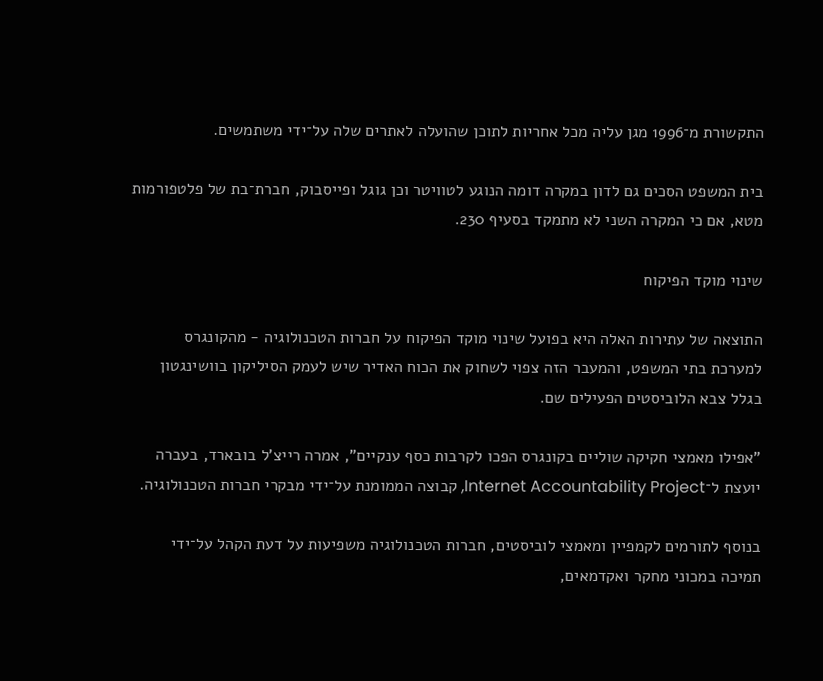התקשורת מ־1996 מגן עליה מכל אחריות לתוכן שהועלה לאתרים שלה על־ידי משתמשים.

בית המשפט הסכים גם לדון במקרה דומה הנוגע לטוויטר וכן גוגל ופייסבוק, חברת־בת של פלטפורמות מטא, אם כי המקרה השני לא מתמקד בסעיף 230.

שינוי מוקד הפיקוח

התוצאה של עתירות האלה היא בפועל שינוי מוקד הפיקוח על חברות הטכנולוגיה - מהקונגרס למערכת בתי המשפט, והמעבר הזה צפוי לשחוק את הכוח האדיר שיש לעמק הסיליקון בוושינגטון בגלל צבא הלוביסטים הפעילים שם.

"אפילו מאמצי חקיקה שוליים בקונגרס הפכו לקרבות כסף ענקיים", אמרה רייצ'ל בובארד, בעברה יועצת ל־Internet Accountability Project, קבוצה הממומנת על־ידי מבקרי חברות הטכנולוגיה.

בנוסף לתורמים לקמפיין ומאמצי לוביסטים, חברות הטכנולוגיה משפיעות על דעת הקהל על־ידי תמיכה במכוני מחקר ואקדמאים,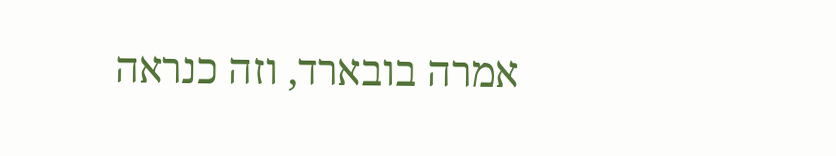אמרה בובארד, וזה כנראה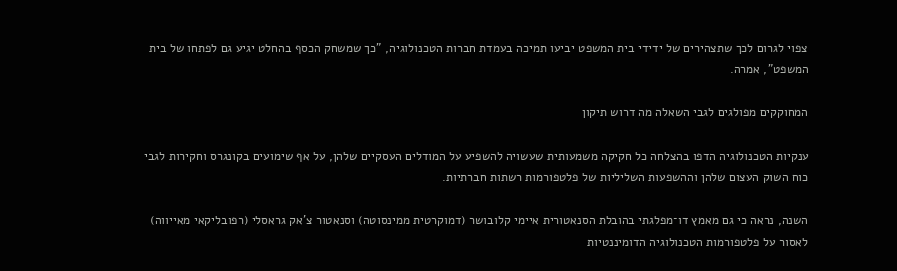צפוי לגרום לכך שתצהירים של ידידי בית המשפט יביעו תמיכה בעמדת חברות הטכנולוגיה, "כך שמשחק הכסף בהחלט יגיע גם לפתחו של בית המשפט", אמרה.

המחוקקים מפולגים לגבי השאלה מה דרוש תיקון

ענקיות הטכנולוגיה הדפו בהצלחה כל חקיקה משמעותית שעשויה להשפיע על המודלים העסקיים שלהן, על אף שימועים בקונגרס וחקירות לגבי כוח השוק העצום שלהן וההשפעות השליליות של פלטפורמות רשתות חברתיות.

השנה, נראה כי גם מאמץ דו־מפלגתי בהובלת הסנאטורית איימי קלובושר (דמוקרטית ממינסוטה) וסנאטור צ'אק גראסלי (רפובליקאי מאייווה) לאסור על פלטפורמות הטכנולוגיה הדומיננטיות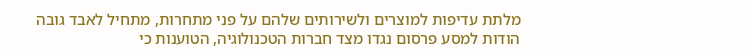מלתת עדיפות למוצרים ולשירותים שלהם על פני מתחרות, מתחיל לאבד גובה הודות למסע פרסום נגדו מצד חברות הטכנולוגיה, הטוענות כי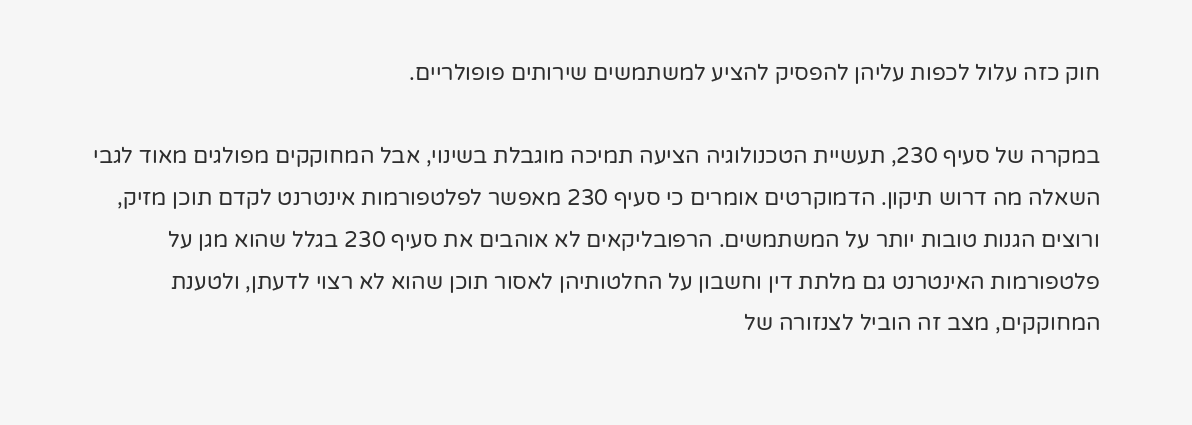חוק כזה עלול לכפות עליהן להפסיק להציע למשתמשים שירותים פופולריים.

במקרה של סעיף 230, תעשיית הטכנולוגיה הציעה תמיכה מוגבלת בשינוי, אבל המחוקקים מפולגים מאוד לגבי השאלה מה דרוש תיקון. הדמוקרטים אומרים כי סעיף 230 מאפשר לפלטפורמות אינטרנט לקדם תוכן מזיק, ורוצים הגנות טובות יותר על המשתמשים. הרפובליקאים לא אוהבים את סעיף 230 בגלל שהוא מגן על פלטפורמות האינטרנט גם מלתת דין וחשבון על החלטותיהן לאסור תוכן שהוא לא רצוי לדעתן, ולטענת המחוקקים, מצב זה הוביל לצנזורה של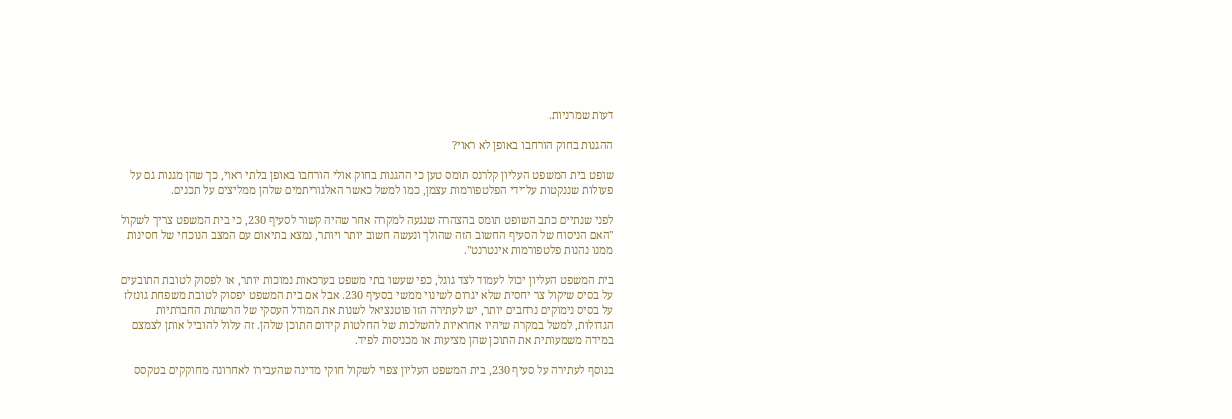דעות שמרניות.

ההגנות בחוק הורחבו באופן לא ראוי?

שופט בית המשפט העליון קלרנס תומס טען כי ההגנות בחוק אולי הורחבו באופן בלתי ראוי, כך שהן מגנות גם על פעולות שננקטות על־ידי הפלטפורמות עצמן, כמו למשל כאשר האלגוריתמים שלהן ממליצים על תכנים.

לפני שנתיים כתב השופט תומס בהצהרה שנגעה למקרה אחר שהיה קשור לסעיף 230, כי בית המשפט צריך לשקול "האם הניסוח של הסעיף החשוב הזה שהולך ונעשה חשוב יותר ויותר, נמצא בתיאום עם המצב הנוכחי של חסינות ממנו נהנות פלטפורמות אינטרנט".

בית המשפט העליון יכול לעמוד לצד גוגל, כפי שעשו בתי משפט בערכאות נמוכות יותר, או לפסוק לטובת התובעים על בסיס שיקול צר יחסית שלא יגרום לשינוי ממשי בסעיף 230. אבל אם בית המשפט יפסוק לטובת משפחת גונזלז על בסיס נימוקים נרחבים יותר, יש לעתירה הזו פוטנציאל לשנות את המודל העסקי של הרשתות החברתיות הגדולות, למשל במקרה שיהיו אחראיות להשלכות של החלטות קידום התוכן שלהן. זה עלול להוביל אותן לצמצם במידה משמעותית את התוכן שהן מציעות או מכניסות לפיד.

בנוסף לעתירה על סעיף 230, בית המשפט העליון צפוי לשקול חוקי מדינה שהעבירו לאחרונה מחוקקים בטקסס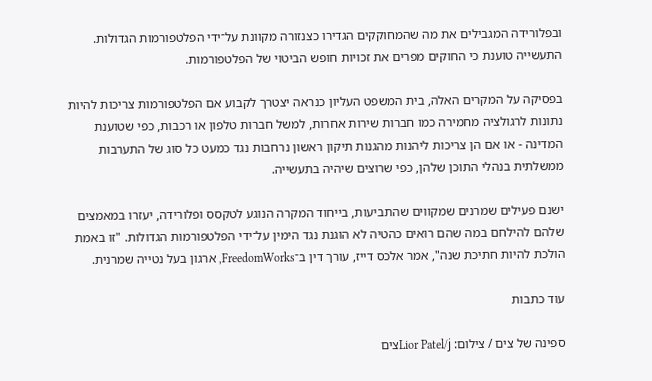ובפלורידה המגבילים את מה שהמחוקקים הגדירו כצנזורה מקוונת על־ידי הפלטפורמות הגדולות. התעשייה טוענת כי החוקים מפרים את זכויות חופש הביטוי של הפלטפורמות.

בפסיקה על המקרים האלה, בית המשפט העליון כנראה יצטרך לקבוע אם הפלטפורמות צריכות להיות נתונות לרגולציה מחמירה כמו חברות שירות אחרות, למשל חברות טלפון או רכבות, כפי שטוענת המדינה - או אם הן צריכות ליהנות מהגנות תיקון ראשון נרחבות נגד כמעט כל סוג של התערבות ממשלתית בנהלי התוכן שלהן, כפי שרוצים שיהיה בתעשייה.

ישנם פעילים שמרנים שמקווים שהתביעות, בייחוד המקרה הנוגע לטקסס ופלורידה, יעזרו במאמצים שלהם להילחם במה שהם רואים כהטיה לא הוגנת נגד הימין על־ידי הפלטפורמות הגדולות. "זו באמת הולכת להיות חתיכת שנה", אמר אלכס דייז, עורך דין ב־FreedomWorks, ארגון בעל נטייה שמרנית.

עוד כתבות

ספינה של צים / צילום: Lior Patel/jצים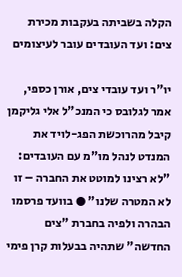הקלה בשביתה בעקבות מכירת צים: ועד העובדים עובר לעיצומים

יו"ר ועד עובדי צים, אורן כספי, אמר לגלובס כי המנכ"ל אלי גליקמן קיבל מהרוכשת הפג-לויד את המנדט לנהל מו"מ עם העובדים: "לא רצינו למוטט את החברה – זו לא המטרה שלנו" ● בוועד פרסמו הבהרה ולפיה בחברת "צים החדשה" שתהיה בבעלות קרן פימי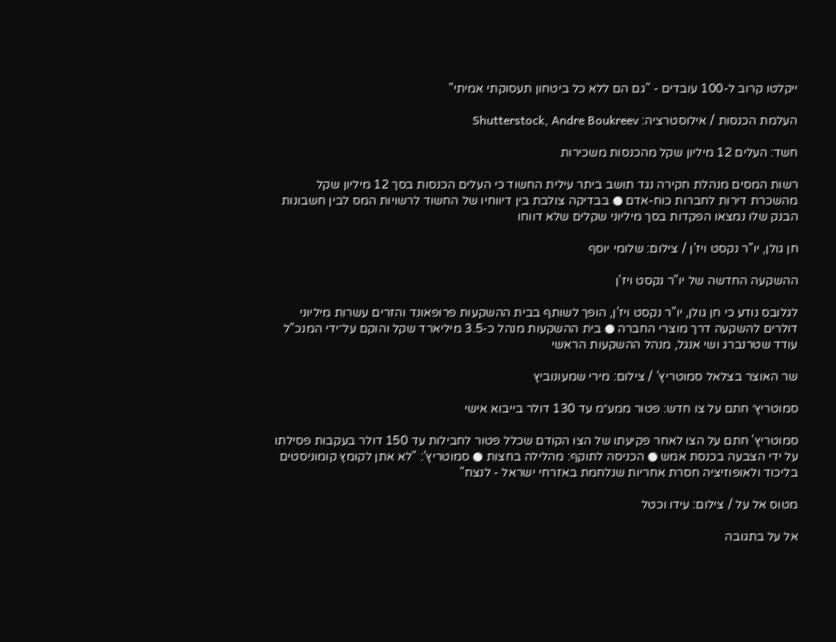ייקלטו קרוב ל-100 עובדים - "גם הם ללא כל ביטחון תעסוקתי אמיתי"

העלמת הכנסות / אילוסטרציה: Shutterstock, Andre Boukreev

חשד: העלים 12 מיליון שקל מהכנסות משכירות

רשות המסים מנהלת חקירה נגד תושב ביתר עילית החשוד כי העלים הכנסות בסך 12 מיליון שקל מהשכרת דירות לחברות כוח-אדם ● בבדיקה צולבת בין דיווחיו של החשוד לרשויות המס לבין חשבונות הבנק שלו נמצאו הפקדות בסך מיליוני שקלים שלא דווחו

חן גולן, יו''ר נקסט ויז'ן / צילום: שלומי יוסף

ההשקעה החדשה של יו"ר נקסט ויז'ן

לגלובס נודע כי חן גולן, יו"ר נקסט ויז'ן, הופך לשותף בבית ההשקעות פרופאונד והזרים עשרות מיליוני דולרים להשקעה דרך מוצרי החברה ● בית ההשקעות מנהל כ-3.5 מיליארד שקל והוקם על־ידי המנכ"ל עודד שטרנברג ושי אנגל, מנהל ההשקעות הראשי

שר האוצר בצלאל סמוטריץ' / צילום: מירי שמעונוביץ

סמוטריץ׳ חתם על צו חדש: פטור ממע״מ עד 130 דולר בייבוא אישי

סמוטריץ' חתם על הצו לאחר פקיעתו של הצו הקודם שכלל פטור לחבילות עד 150 דולר בעקבות פסילתו על ידי הצבעה בכנסת אמש ● הכניסה לתוקף: מהלילה בחצות ● סמוטריץ': "לא אתן לקומץ קומוניסטים בליכוד ולאופוזיציה חסרת אחריות שנלחמת באזרחי ישראל - לנצח"

מטוס אל על / צילום: עידו וכטל

אל על בתגובה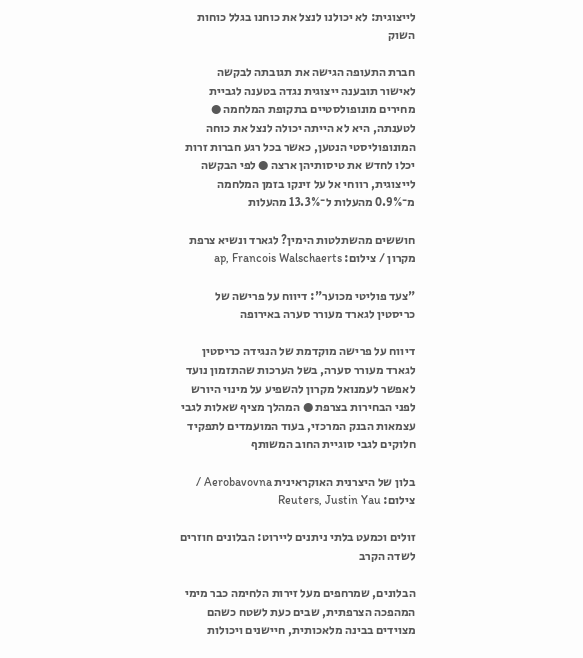לייצוגית: לא יכולנו לנצל את כוחנו בגלל כוחות השוק

חברת התעופה הגישה את תגובתה לבקשה לאישור תובענה ייצוגית נגדה בטענה לגביית מחירים מונופולסטיים בתקופת המלחמה ● לטענתה, היא לא הייתה יכולה לנצל את כוחה המונופוליסטי הנטען, כאשר בכל רגע חברות זרות יכלו לחדש את טיסותיהן ארצה ● לפי הבקשה לייצוגית, רווחי אל על זינקו בזמן המלחמה מ־0.9% מהעלות ל־13.3% מהעלות

חוששים מהשתלטות הימין? לגארד ונשיא צרפת מקרון / צילום: ap, Francois Walschaerts

"צעד פוליטי מכוער": דיווח על פרישה של כריסטין לגארד מעורר סערה באירופה

דיווח על פרישה מוקדמת של הנגידה כריסטין לגארד מעורר סערה, בשל הערכות שהתזמון נועד לאפשר לעמנואל מקרון להשפיע על מינוי היורש לפני הבחירות בצרפת ● המהלך מציף שאלות לגבי עצמאות הבנק המרכזי, בעוד המועמדים לתפקיד חלוקים לגבי סוגיית החוב המשותף

בלון של היצרנית האוקראינית Aerobavovna / צילום: Reuters, Justin Yau

זולים וכמעט בלתי ניתנים ליירוט: הבלונים חוזרים לשדה הקרב

הבלונים, שמרחפים מעל זירות הלחימה כבר מימי המהפכה הצרפתית, שבים כעת לשטח כשהם מצוידים בבינה מלאכותית, חיישנים ויכולות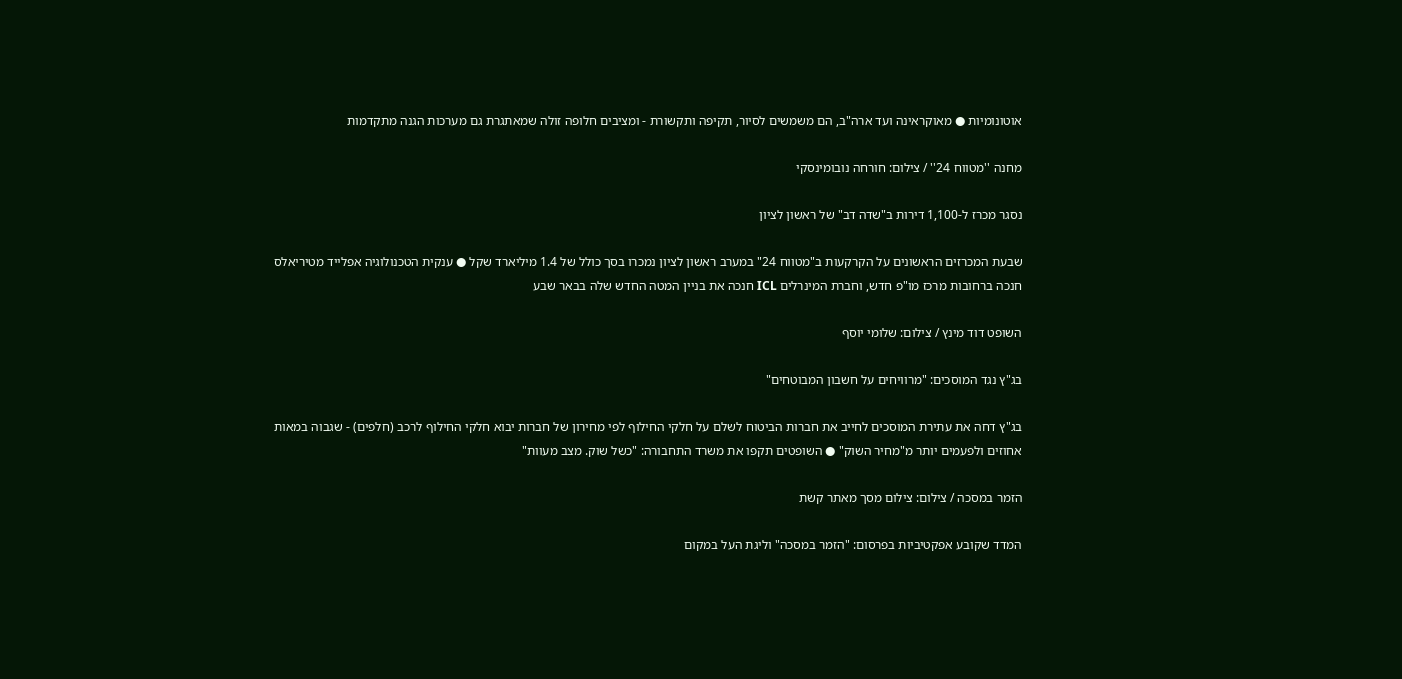אוטונומיות ● מאוקראינה ועד ארה"ב, הם משמשים לסיור, תקיפה ותקשורת - ומציבים חלופה זולה שמאתגרת גם מערכות הגנה מתקדמות

מחנה ''מטווח 24'' / צילום: חורחה נובומינסקי

נסגר מכרז ל-1,100 דירות ב"שדה דב" של ראשון לציון

שבעת המכרזים הראשונים על הקרקעות ב"מטווח 24" במערב ראשון לציון נמכרו בסך כולל של 1.4 מיליארד שקל ● ענקית הטכנולוגיה אפלייד מטיריאלס חנכה ברחובות מרכז מו"פ חדש, וחברת המינרלים ICL חנכה את בניין המטה החדש שלה בבאר שבע

השופט דוד מינץ / צילום: שלומי יוסף

בג"ץ נגד המוסכים: "מרוויחים על חשבון המבוטחים"

בג"ץ דחה את עתירת המוסכים לחייב את חברות הביטוח לשלם על חלקי החילוף לפי מחירון של חברות יבוא חלקי החילוף לרכב (חלפים) - שגבוה במאות אחוזים ולפעמים יותר מ"מחיר השוק" ● השופטים תקפו את משרד התחבורה: "כשל שוק. מצב מעוות"

הזמר במסכה / צילום: צילום מסך מאתר קשת

המדד שקובע אפקטיביות בפרסום: "הזמר במסכה" וליגת העל במקום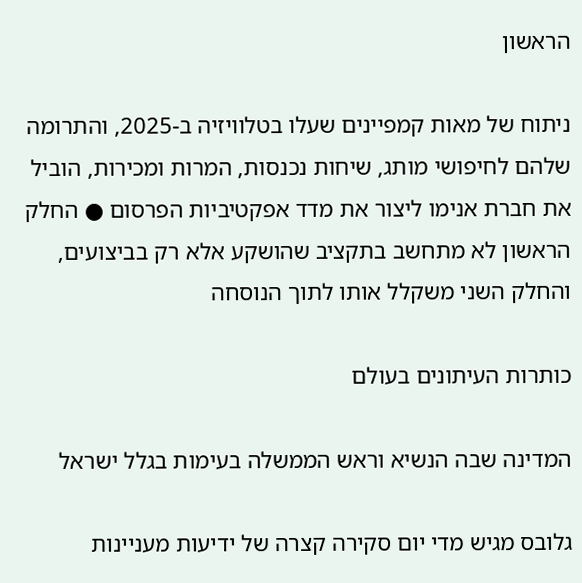הראשון

ניתוח של מאות קמפיינים שעלו בטלוויזיה ב-2025, והתרומה שלהם לחיפושי מותג, שיחות נכנסות, המרות ומכירות, הוביל את חברת אנימו ליצור את מדד אפקטיביות הפרסום ● החלק הראשון לא מתחשב בתקציב שהושקע אלא רק בביצועים, והחלק השני משקלל אותו לתוך הנוסחה

כותרות העיתונים בעולם

המדינה שבה הנשיא וראש הממשלה בעימות בגלל ישראל

גלובס מגיש מדי יום סקירה קצרה של ידיעות מעניינות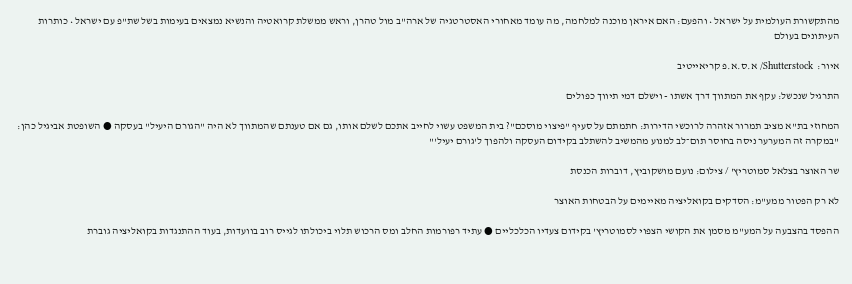מהתקשורת העולמית על ישראל • והפעם: האם איראן מוכנה למלחמה, מה עומד מאחורי האסטרטגיה של ארה"ב מול טהרן, וראש ממשלת קרואטיה והנשיא נמצאים בעימות בשל שת"פ עם ישראל • כותרות העיתונים בעולם

איור:  Shutterstock/ א.ס.א.פ קריאייטיב

התרגיל שנכשל: עקף את המתווך דרך אשתו - וישלם דמי תיווך כפולים

המחוזי בת"א מציב תמרור אזהרה לרוכשי הדירות: חתמתם על סעיף "פיצוי מוסכם"? בית המשפט עשוי לחייב אתכם לשלם אותו, גם אם טענתם שהמתווך לא היה "הגורם היעיל" בעסקה ● השופטת אביגיל כהן: "במקרה זה המערער ניסה בחוסר תום־לב למנוע מהמשיב להשתלב בקידום העסקה ולהפוך ל'גורם יעיל'"

שר האוצר בצלאל סמוטריץ' / צילום: נועם מושקוביץ, דוברות הכנסת

לא רק הפטור ממע"מ: הסדקים בקואליציה מאיימים על הבטחות האוצר

ההפסד בהצבעה על המע"מ מסמן את הקושי הצפוי לסמוטריץ' בקידום צעדיו הכלכליים ● עתיד רפורמות החלב ומס הרכוש תלוי ביכולתו לגייס רוב בוועדות, בעוד ההתנגדות בקואליציה גוברת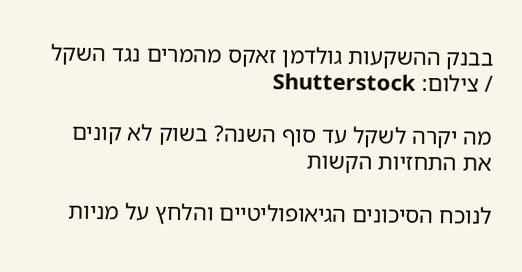בבנק ההשקעות גולדמן זאקס מהמרים נגד השקל / צילום: Shutterstock

מה יקרה לשקל עד סוף השנה? בשוק לא קונים את התחזיות הקשות

לנוכח הסיכונים הגיאופוליטיים והלחץ על מניות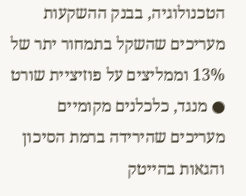הטכנולוגיה, בבנק ההשקעות מעריכים שהשקל בתמחור יתר של 13% וממליצים על פוזיציית שורט ● מנגד, כלכלנים מקומיים מעריכים שהירידה ברמת הסיכון והגאות בהייטק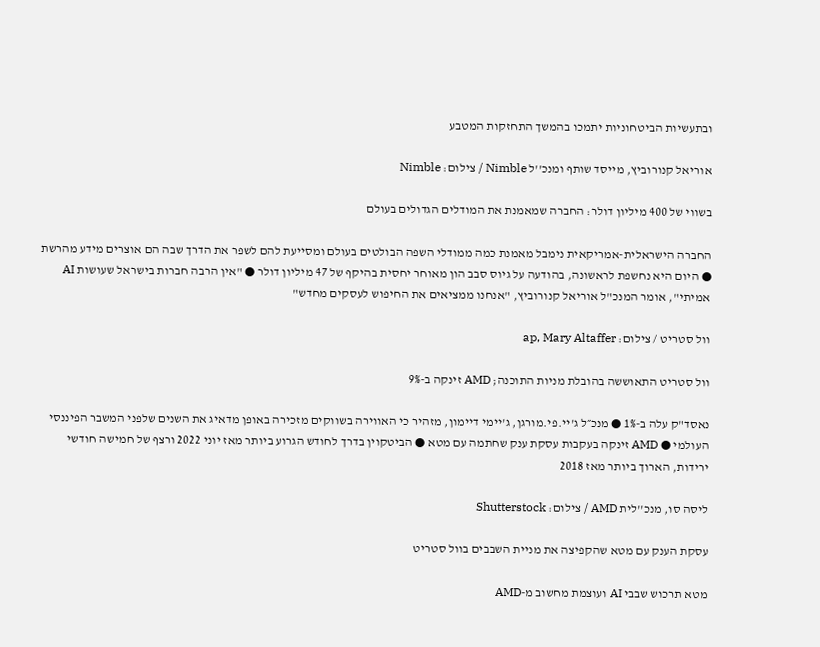ובתעשיות הביטחוניות יתמכו בהמשך התחזקות המטבע

אוריאל קנורוביץ, מייסד שותף ומנכ''ל Nimble / צילום: Nimble

בשווי של 400 מיליון דולר: החברה שמאמנת את המודלים הגדולים בעולם

החברה הישראלית-אמריקאית נימבל מאמנת כמה ממודלי השפה הבולטים בעולם ומסייעת להם לשפר את הדרך שבה הם אוצרים מידע מהרשת ● היום היא נחשפת לראשונה, בהודעה על גיוס סבב הון מאוחר יחסית בהיקף של 47 מיליון דולר ● "אין הרבה חברות בישראל שעושות AI אמיתי", אומר המנכ"ל אוריאל קנורוביץ, "אנחנו ממציאים את החיפוש לעסקים מחדש"

וול סטריט / צילום: ap, Mary Altaffer

וול סטריט התאוששה בהובלת מניות התוכנה; AMD זינקה ב-9%

נאסד"ק עלה ב-1% ● מנכ״ל ג'יי.פי.מורגן, ג'יימי דיימון, מזהיר כי האווירה בשווקים מזכירה באופן מדאיג את השנים שלפני המשבר הפיננסי העולמי ● AMD זינקה בעקבות עסקת ענק שחתמה עם מטא ● הביטקוין בדרך לחודש הגרוע ביותר מאז יוני 2022 ורצף של חמישה חודשי ירידות, הארוך ביותר מאז 2018

ליסה סו, מנכ''לית AMD / צילום: Shutterstock

עסקת הענק עם מטא שהקפיצה את מניית השבבים בוול סטריט

מטא תרכוש שבבי AI ועוצמת מחשוב מ-AMD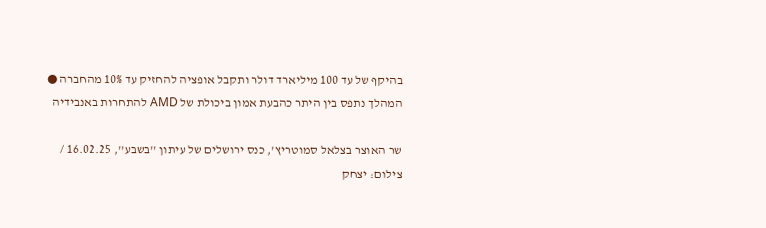בהיקף של עד 100 מיליארד דולר ותקבל אופציה להחזיק עד 10% מהחברה ● המהלך נתפס בין היתר כהבעת אמון ביכולת של AMD להתחרות באנבידיה

שר האוצר בצלאל סמוטריץ', כנס ירושלים של עיתון ''בשבע'', 16.02.25 / צילום: יצחק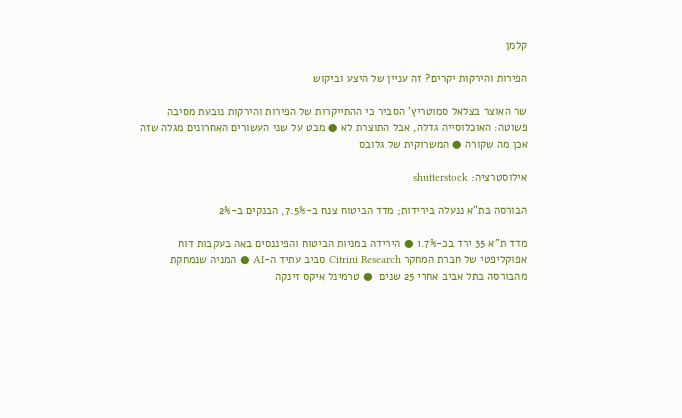קלמן

הפירות והירקות יקרים? זה עניין של היצע וביקוש

שר האוצר בצלאל סמוטריץ' הסביר כי ההתייקרות של הפירות והירקות נובעת מסיבה פשוטה: האוכלוסייה גדלה, אבל התוצרת לא ● מבט על שני העשורים האחרונים מגלה שזה אכן מה שקורה ● המשרוקית של גלובס

אילוסטרציה: shutterstock

הבורסה בת"א ננעלה בירידות; מדד הביטוח צנח ב-7.5%, הבנקים ב-2%

מדד ת"א 35 ירד בכ-1.7% ● הירידה במניות הביטוח והפיננסים באה בעקבות דוח אפוקליפטי של חברת המחקר Citrini Research סביב עתיד ה-AI ● המניה שנמחקת מהבורסה בתל אביב אחרי 25 שנים  ● טרמינל איקס זינקה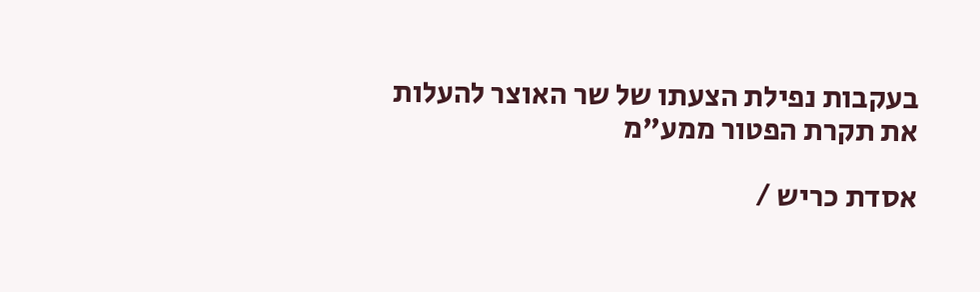בעקבות נפילת הצעתו של שר האוצר להעלות את תקרת הפטור ממע"מ

אסדת כריש /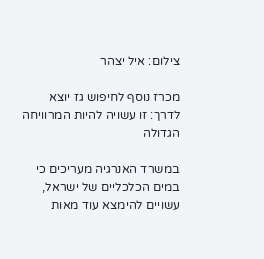צילום: איל יצהר

מכרז נוסף לחיפוש גז יוצא לדרך: זו עשויה להיות המרוויחה הגדולה

במשרד האנרגיה מעריכים כי במים הכלכליים של ישראל, עשויים להימצא עוד מאות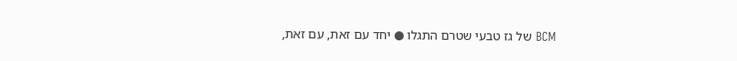BCM של גז טבעי שטרם התגלו ● יחד עם זאת, עם זאת,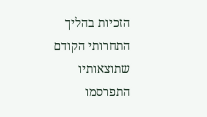הזכיות בהליך התחרותי הקודם שתוצאותיו התפרסמו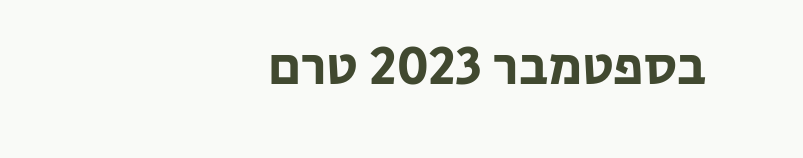בספטמבר 2023 טרם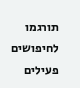תורגמו לחיפושים פעילים